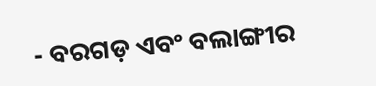- ବରଗଡ଼ ଏବଂ ବଲାଙ୍ଗୀର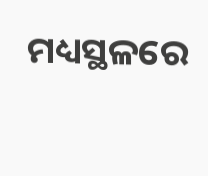ମଧ୍ୟସ୍ଥଳରେ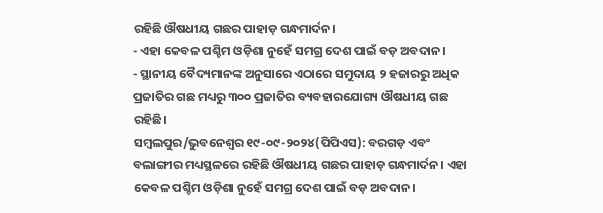ରହିଛି ଔଷଧୀୟ ଗଛର ପାହାଡ଼ ଗନ୍ଧମାର୍ଦନ।
- ଏହା କେବଳ ପଶ୍ଚିମ ଓଡ଼ିଶା ନୁହେଁ ସମଗ୍ର ଦେଶ ପାଇଁ ବଡ଼ ଅବଦାନ।
- ସ୍ଥାନୀୟ ବୈଦ୍ୟମାନଙ୍କ ଅନୁସାରେ ଏଠାରେ ସମୁଦାୟ ୨ ହଜାରରୁ ଅଧିକ ପ୍ରଜାତିର ଗଛ ମଧ୍ୟରୁ ୩୦୦ ପ୍ରଜାତିର ବ୍ୟବହାରଯୋଗ୍ୟ ଔଷଧୀୟ ଗଛ ରହିଛି।
ସମ୍ବଲପୁର/ଭୁବନେଶ୍ୱର ୧୯-୦୯-୨୦୨୪(ପିପିଏସ): ବରଗଡ଼ ଏବଂ ବଲାଙ୍ଗୀର ମଧ୍ୟସ୍ଥଳରେ ରହିଛି ଔଷଧୀୟ ଗଛର ପାହାଡ଼ ଗନ୍ଧମାର୍ଦନ। ଏହା କେବଳ ପଶ୍ଚିମ ଓଡ଼ିଶା ନୁହେଁ ସମଗ୍ର ଦେଶ ପାଇଁ ବଡ଼ ଅବଦାନ।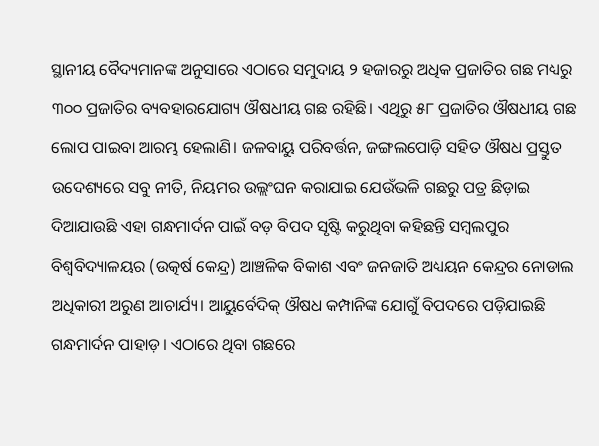ସ୍ଥାନୀୟ ବୈଦ୍ୟମାନଙ୍କ ଅନୁସାରେ ଏଠାରେ ସମୁଦାୟ ୨ ହଜାରରୁ ଅଧିକ ପ୍ରଜାତିର ଗଛ ମଧ୍ୟରୁ ୩୦୦ ପ୍ରଜାତିର ବ୍ୟବହାରଯୋଗ୍ୟ ଔଷଧୀୟ ଗଛ ରହିଛି। ଏଥିରୁ ୫୮ ପ୍ରଜାତିର ଔଷଧୀୟ ଗଛ ଲୋପ ପାଇବା ଆରମ୍ଭ ହେଲାଣି। ଜଳବାୟୁ ପରିବର୍ତ୍ତନ, ଜଙ୍ଗଲପୋଡ଼ି ସହିତ ଔଷଧ ପ୍ରସ୍ତୁତ ଉଦେଶ୍ୟରେ ସବୁ ନୀତି, ନିୟମର ଉଲ୍ଲଂଘନ କରାଯାଇ ଯେଉଁଭଳି ଗଛରୁ ପତ୍ର ଛିଡ଼ାଇ ଦିଆଯାଉଛି ଏହା ଗନ୍ଧମାର୍ଦନ ପାଇଁ ବଡ଼ ବିପଦ ସୃଷ୍ଟି କରୁଥିବା କହିଛନ୍ତି ସମ୍ବଲପୁର ବିଶ୍ବବିଦ୍ୟାଳୟର (ଉତ୍କର୍ଷ କେନ୍ଦ୍ର) ଆଞ୍ଚଳିକ ବିକାଶ ଏବଂ ଜନଜାତି ଅଧ୍ୟୟନ କେନ୍ଦ୍ରର ନୋଡାଲ ଅଧିକାରୀ ଅରୁଣ ଆଚାର୍ଯ୍ୟ। ଆୟୁର୍ବେଦିକ୍ ଔଷଧ କମ୍ପାନିଙ୍କ ଯୋଗୁଁ ବିପଦରେ ପଡ଼ିଯାଇଛି ଗନ୍ଧମାର୍ଦନ ପାହାଡ଼। ଏଠାରେ ଥିବା ଗଛରେ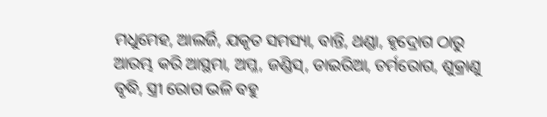ମଧୁମେହ, ଆଲର୍ଜି, ଯକୃତ ସମସ୍ୟା, ବାନ୍ତି, ଥଣ୍ଡା, ହୃଦ୍ରୋଗ ଠାରୁ ଆରମ୍ଭ କରି ଆସ୍ଥମା, ଅମ୍ଳ, ଜଣ୍ଡିସ୍, ଡାଇରିଆ, ଚର୍ମରୋଗ, ଶୁକ୍ରାଣୁ ବୃଦ୍ଧି, ସ୍ତ୍ରୀ ରୋଗ ଭଳି ବହୁ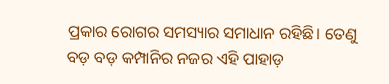ପ୍ରକାର ରୋଗର ସମସ୍ୟାର ସମାଧାନ ରହିଛି। ତେଣୁ ବଡ଼ ବଡ଼ କମ୍ପାନିର ନଜର ଏହି ପାହାଡ଼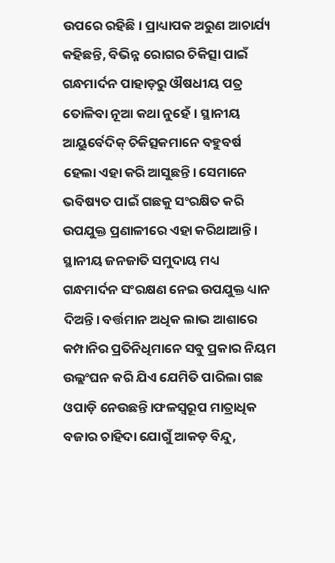ଉପରେ ରହିଛି। ପ୍ରାଧ୍ୟାପକ ଅରୁଣ ଆଚାର୍ଯ୍ୟ କହିଛନ୍ତି, ବିଭିନ୍ନ ରୋଗର ଚିକିତ୍ସା ପାଇଁ ଗନ୍ଧମାର୍ଦନ ପାହାଡ଼ରୁ ଔଷଧୀୟ ପତ୍ର ତୋଳିବା ନୂଆ କଥା ନୁହେଁ। ସ୍ଥାନୀୟ ଆୟୁର୍ବେଦିକ୍ ଚିକିତ୍ସକମାନେ ବହୁବର୍ଷ ହେଲା ଏହା କରି ଆସୁଛନ୍ତି। ସେମାନେ ଭବିଷ୍ୟତ ପାଇଁ ଗଛକୁ ସଂରକ୍ଷିତ କରି ଉପଯୁକ୍ତ ପ୍ରଣାଳୀରେ ଏହା କରିଥାଆନ୍ତି। ସ୍ଥାନୀୟ ଜନଜାତି ସମୁଦାୟ ମଧ୍ୟ ଗନ୍ଧମାର୍ଦନ ସଂରକ୍ଷଣ ନେଇ ଉପଯୁକ୍ତ ଧ୍ୟାନ ଦିଅନ୍ତି। ବର୍ତ୍ତମାନ ଅଧିକ ଲାଭ ଆଶାରେ କମ୍ପାନିର ପ୍ରତିନିଧିମାନେ ସବୁ ପ୍ରକାର ନିୟମ ଉଲ୍ଲଂଘନ କରି ଯିଏ ଯେମିତି ପାରିଲା ଗଛ ଓପାଡ଼ି ନେଉଛନ୍ତି।ଫଳସ୍ବରୂପ ମାତ୍ରାଧିକ ବଜାର ଚାହିଦା ଯୋଗୁଁ ଆକଡ଼ ବିନ୍ଦୁ,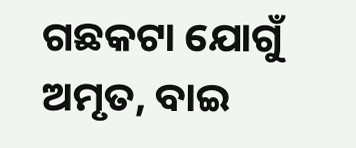ଗଛକଟା ଯୋଗୁଁ ଅମୃତ, ବାଇ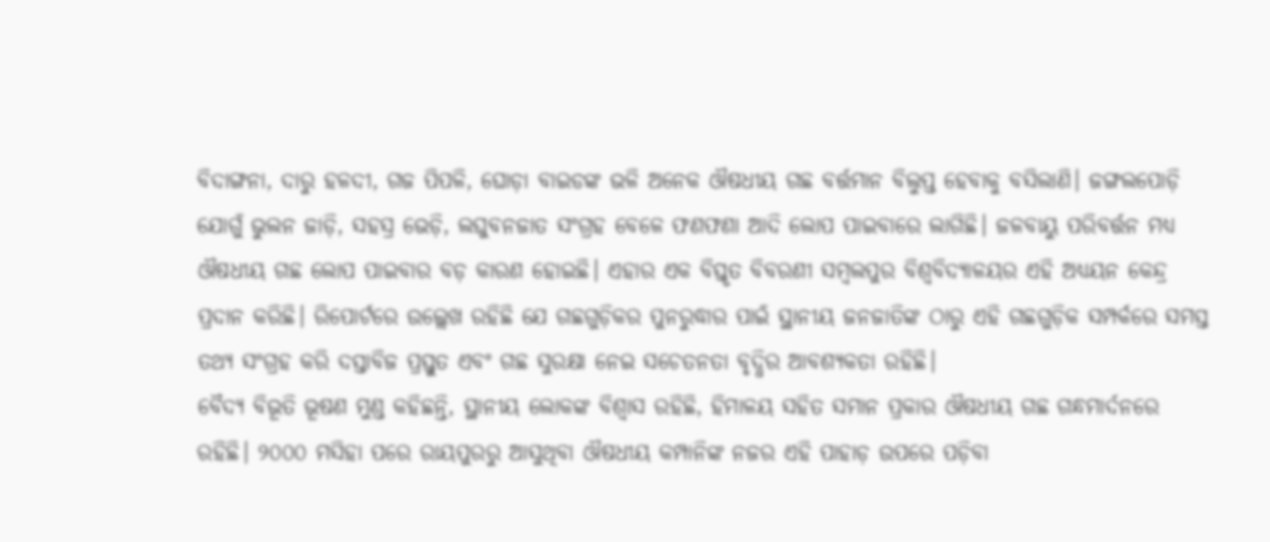ବିଦାଙ୍ଗନା, ଦାରୁ ହଳଦୀ, ଗଜ ପିପଳି, ଘୋଡ଼ା ବାଇଡଙ୍କ ଭଳି ଅନେକ ଔଷଧୀୟ ଗଛ ବର୍ତ୍ତମାନ ବିଲୁପ୍ତ ହେବାକୁ ବସିଲାଣି। ଜଙ୍ଗଲପୋଡ଼ି ଯୋଗୁଁ ଭୁଲନ ଜାଡ଼ି, ସହସ୍ର ଭେଡ଼ି, ଲଘୁବନଜାତ ସଂଗ୍ରହ ବେଳେ ଫଣଫଣା ଆଦି ଲୋପ ପାଇବାରେ ଲାଗିଛି। ଜଳବାୟୁ ପରିବର୍ତ୍ତନ ମଧ୍ୟ ଔଷଧୀୟ ଗଛ ଲୋପ ପାଇବାର ବଡ଼ କାରଣ ହୋଇଛି। ଏହାର ଏକ ବିସ୍ତୃତ ବିବରଣୀ ସମ୍ବଲପୁର ବିଶ୍ବବିଦ୍ୟାଳୟର ଏହି ଅଧ୍ୟୟନ କେନ୍ଦ୍ର ପ୍ରଦାନ କରିଛି। ରିପୋର୍ଟରେ ଉଲ୍ଲେଖ ରହିଛି ଯେ ଗଛଗୁଡ଼ିକର ପୁନରୁଦ୍ଧାର ପାଇଁ ସ୍ଥାନୀୟ ଜନଜାତିଙ୍କ ଠାରୁ ଏହି ଗଛଗୁଡ଼ିକ ସମ୍ପର୍କରେ ସମସ୍ତ ତଥ୍ୟ ସଂଗ୍ରହ କରି ଦସ୍ତାବିଜ ପ୍ରସ୍ତୁତ ଏବଂ ଗଛ ସୁରକ୍ଷା ନେଇ ସଚେତନତା ବୃଦ୍ଧିର ଆବଶ୍ୟକତା ରହିଛି।
ବୈଦ୍ୟ ବିଭୂତି ଭୂଷଣ ମୁଣ୍ଡ କହିଛନ୍ତି, ସ୍ଥାନୀୟ ଲୋକଙ୍କ ବିଶ୍ବାସ ରହିଛି, ହିମାଳୟ ସହିତ ସମାନ ପ୍ରକାର ଔଷଧୀୟ ଗଛ ଗନ୍ଧମାର୍ଦନରେ ରହିଛି। ୨୦୦୦ ମସିହା ପରେ ରାୟପୁରରୁ ଆସୁଥିବା ଔଷଧୀୟ କମ୍ପାନିଙ୍କ ନଜର ଏହି ପାହାଡ଼ ଉପରେ ପଡ଼ିବା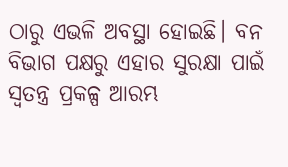ଠାରୁ ଏଭଳି ଅବସ୍ଥା ହୋଇଛି। ବନ ବିଭାଗ ପକ୍ଷରୁ ଏହାର ସୁରକ୍ଷା ପାଇଁ ସ୍ବତନ୍ତ୍ର ପ୍ରକଳ୍ପ ଆରମ୍ଭ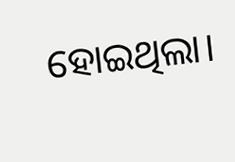ହୋଇଥିଲା।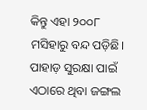କିନ୍ତୁ ଏହା ୨୦୦୮ ମସିହାରୁ ବନ୍ଦ ପଡ଼ିଛି। ପାହାଡ଼ ସୁରକ୍ଷା ପାଇଁ ଏଠାରେ ଥିବା ଜଙ୍ଗଲ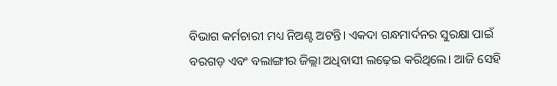ବିଭାଗ କର୍ମଚାରୀ ମଧ୍ୟ ନିଅଣ୍ଟ ଅଟନ୍ତି। ଏକଦା ଗନ୍ଧମାର୍ଦନର ସୁରକ୍ଷା ପାଇଁ ବରଗଡ଼ ଏବଂ ବଲାଙ୍ଗୀର ଜିଲ୍ଲା ଅଧିବାସୀ ଲଢ଼େଇ କରିଥିଲେ। ଆଜି ସେହି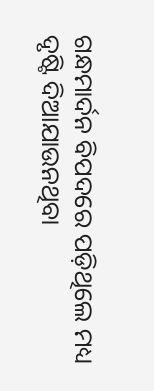ଗନ୍ଧମାର୍ଦନ ବିପଦରେ ପଡ଼ିଥିଲେ ମଧ୍ୟ ଦୃଷ୍ଟି ଦିଆଯାଉନଥିବା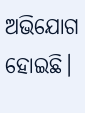ଅଭିଯୋଗ ହୋଇଛି।